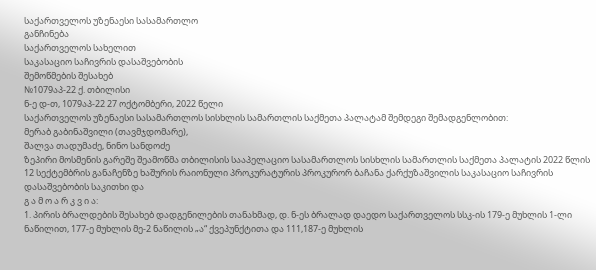საქართველოს უზენაესი სასამართლო
განჩინება
საქართველოს სახელით
საკასაციო საჩივრის დასაშვებობის
შემოწმების შესახებ
№1079აპ-22 ქ. თბილისი
ნ-ე დ-თ, 1079აპ-22 27 ოქტომბერი, 2022 წელი
საქართველოს უზენაესი სასამართლოს სისხლის სამართლის საქმეთა პალატამ შემდეგი შემადგენლობით:
მერაბ გაბინაშვილი (თავმჯდომარე),
შალვა თადუმაძე, ნინო სანდოძე
ზეპირი მოსმენის გარეშე შეამოწმა თბილისის სააპელაციო სასამართლოს სისხლის სამართლის საქმეთა პალატის 2022 წლის 12 სექტემბრის განაჩენზე ხაშურის რაიონული პროკურატურის პროკურორ ბაჩანა ქარქუზაშვილის საკასაციო საჩივრის დასაშვებობის საკითხი და
გ ა მ ო ა რ კ ვ ი ა:
1. პირის ბრალდების შესახებ დადგენილების თანახმად, დ. ნ-ეს ბრალად დაედო საქართველოს სსკ-ის 179-ე მუხლის 1-ლი ნაწილით, 177-ე მუხლის მე-2 ნაწილის „ა“ ქვეპუნქტითა და 111,187-ე მუხლის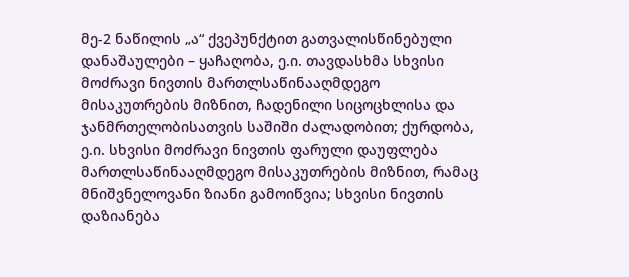მე-2 ნაწილის „ა“ ქვეპუნქტით გათვალისწინებული დანაშაულები – ყაჩაღობა, ე.ი. თავდასხმა სხვისი მოძრავი ნივთის მართლსაწინააღმდეგო მისაკუთრების მიზნით, ჩადენილი სიცოცხლისა და ჯანმრთელობისათვის საშიში ძალადობით; ქურდობა, ე.ი. სხვისი მოძრავი ნივთის ფარული დაუფლება მართლსაწინააღმდეგო მისაკუთრების მიზნით, რამაც მნიშვნელოვანი ზიანი გამოიწვია; სხვისი ნივთის დაზიანება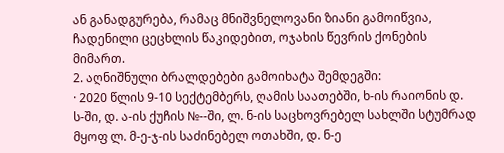ან განადგურება, რამაც მნიშვნელოვანი ზიანი გამოიწვია, ჩადენილი ცეცხლის წაკიდებით, ოჯახის წევრის ქონების მიმართ.
2. აღნიშნული ბრალდებები გამოიხატა შემდეგში:
· 2020 წლის 9-10 სექტემბერს, ღამის საათებში, ხ-ის რაიონის დ. ს-ში, დ. ა-ის ქუჩის №--ში, ლ. ნ-ის საცხოვრებელ სახლში სტუმრად მყოფ ლ. მ-ე-ჯ-ის საძინებელ ოთახში, დ. ნ-ე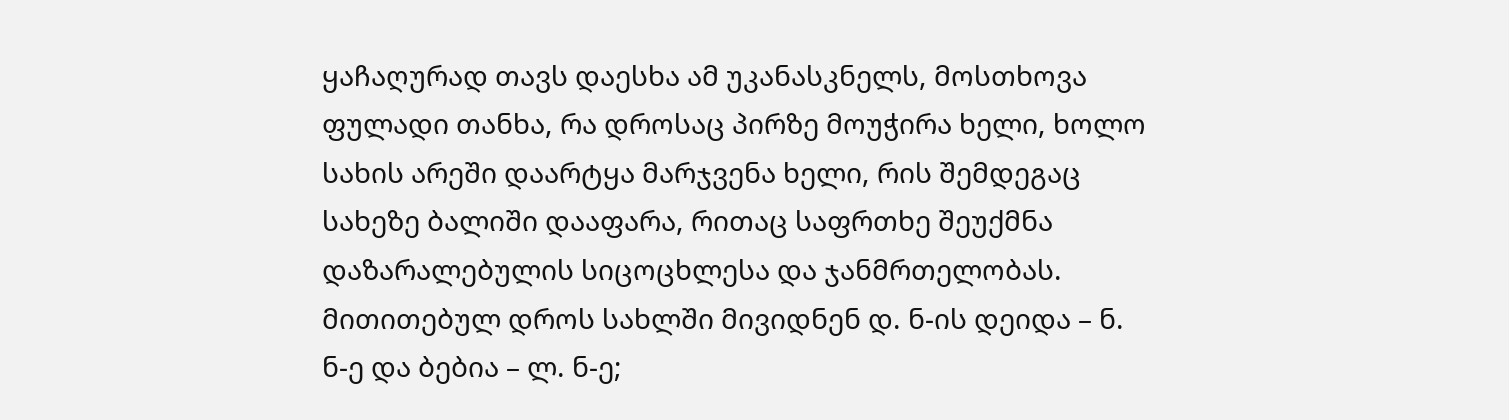ყაჩაღურად თავს დაესხა ამ უკანასკნელს, მოსთხოვა ფულადი თანხა, რა დროსაც პირზე მოუჭირა ხელი, ხოლო სახის არეში დაარტყა მარჯვენა ხელი, რის შემდეგაც სახეზე ბალიში დააფარა, რითაც საფრთხე შეუქმნა დაზარალებულის სიცოცხლესა და ჯანმრთელობას. მითითებულ დროს სახლში მივიდნენ დ. ნ-ის დეიდა – ნ. ნ-ე და ბებია – ლ. ნ-ე;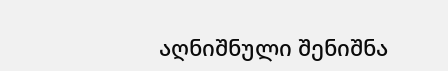აღნიშნული შენიშნა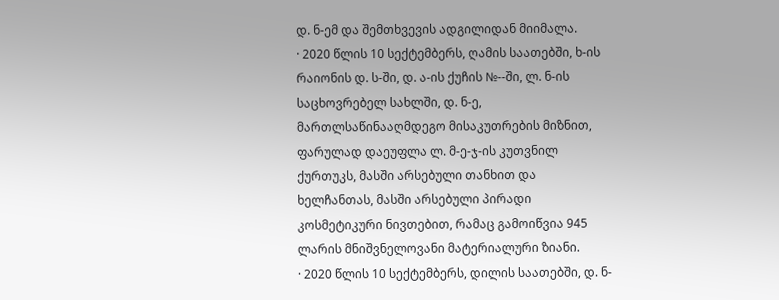დ. ნ-ემ და შემთხვევის ადგილიდან მიიმალა.
· 2020 წლის 10 სექტემბერს, ღამის საათებში, ხ-ის რაიონის დ. ს-ში, დ. ა-ის ქუჩის №--ში, ლ. ნ-ის საცხოვრებელ სახლში, დ. ნ-ე, მართლსაწინააღმდეგო მისაკუთრების მიზნით, ფარულად დაეუფლა ლ. მ-ე-ჯ-ის კუთვნილ ქურთუკს, მასში არსებული თანხით და ხელჩანთას, მასში არსებული პირადი კოსმეტიკური ნივთებით, რამაც გამოიწვია 945 ლარის მნიშვნელოვანი მატერიალური ზიანი.
· 2020 წლის 10 სექტემბერს, დილის საათებში, დ. ნ-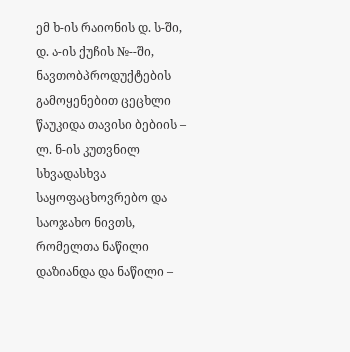ემ ხ-ის რაიონის დ. ს-ში, დ. ა-ის ქუჩის №--ში, ნავთობპროდუქტების გამოყენებით ცეცხლი წაუკიდა თავისი ბებიის – ლ. ნ-ის კუთვნილ სხვადასხვა საყოფაცხოვრებო და საოჯახო ნივთს, რომელთა ნაწილი დაზიანდა და ნაწილი –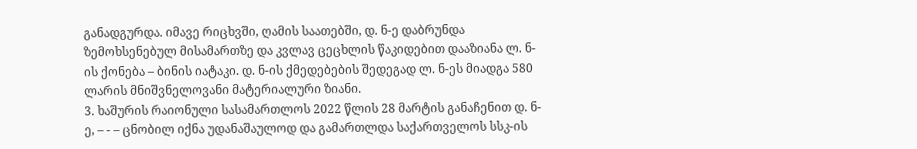განადგურდა. იმავე რიცხვში, ღამის საათებში, დ. ნ-ე დაბრუნდა ზემოხსენებულ მისამართზე და კვლავ ცეცხლის წაკიდებით დააზიანა ლ. ნ-ის ქონება – ბინის იატაკი. დ. ნ-ის ქმედებების შედეგად ლ. ნ-ეს მიადგა 580 ლარის მნიშვნელოვანი მატერიალური ზიანი.
3. ხაშურის რაიონული სასამართლოს 2022 წლის 28 მარტის განაჩენით დ. ნ-ე, – - – ცნობილ იქნა უდანაშაულოდ და გამართლდა საქართველოს სსკ-ის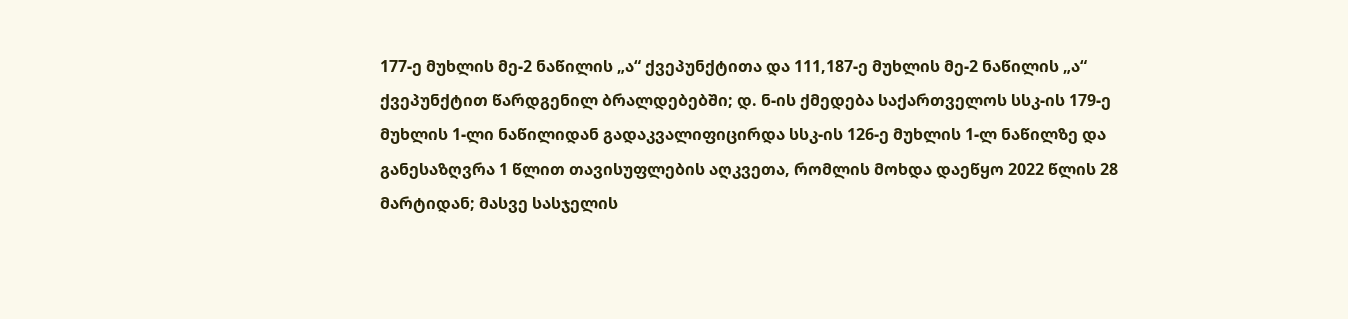177-ე მუხლის მე-2 ნაწილის „ა“ ქვეპუნქტითა და 111,187-ე მუხლის მე-2 ნაწილის „ა“ ქვეპუნქტით წარდგენილ ბრალდებებში; დ. ნ-ის ქმედება საქართველოს სსკ-ის 179-ე მუხლის 1-ლი ნაწილიდან გადაკვალიფიცირდა სსკ-ის 126-ე მუხლის 1-ლ ნაწილზე და განესაზღვრა 1 წლით თავისუფლების აღკვეთა, რომლის მოხდა დაეწყო 2022 წლის 28 მარტიდან; მასვე სასჯელის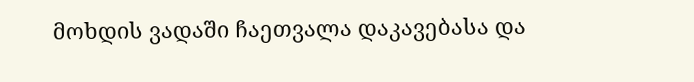მოხდის ვადაში ჩაეთვალა დაკავებასა და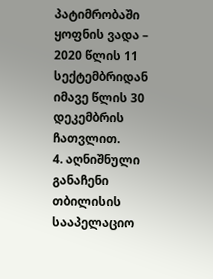პატიმრობაში ყოფნის ვადა – 2020 წლის 11 სექტემბრიდან იმავე წლის 30 დეკემბრის ჩათვლით.
4. აღნიშნული განაჩენი თბილისის სააპელაციო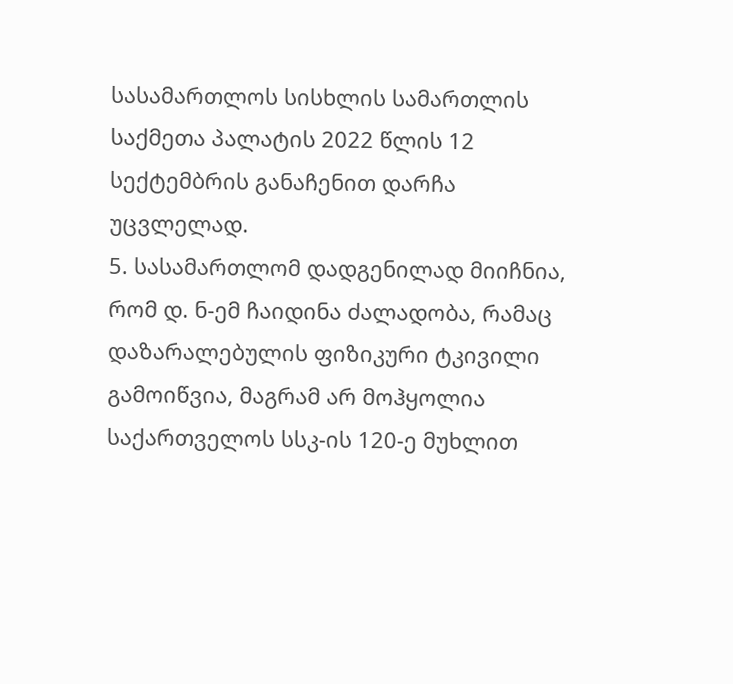სასამართლოს სისხლის სამართლის საქმეთა პალატის 2022 წლის 12 სექტემბრის განაჩენით დარჩა უცვლელად.
5. სასამართლომ დადგენილად მიიჩნია, რომ დ. ნ-ემ ჩაიდინა ძალადობა, რამაც დაზარალებულის ფიზიკური ტკივილი გამოიწვია, მაგრამ არ მოჰყოლია საქართველოს სსკ-ის 120-ე მუხლით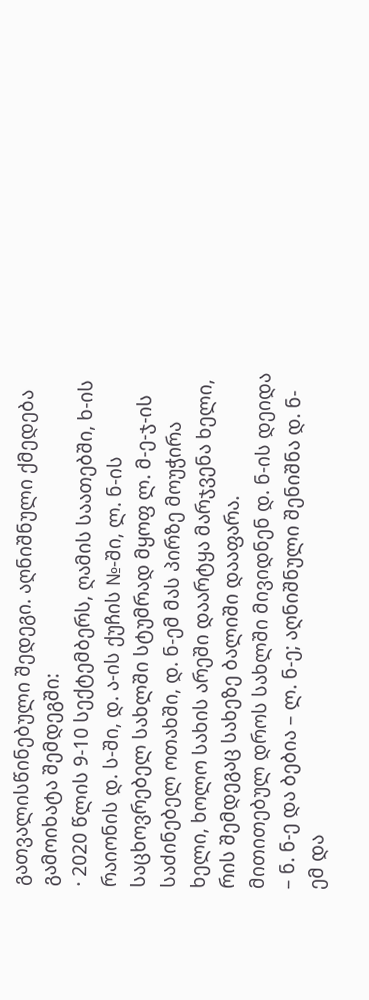გათვალისწინებული შედეგი. აღნიშნული ქმედება გამოიხატა შემდეგში:
· 2020 წლის 9-10 სექტემბერს, ღამის საათებში, ხ-ის რაიონის დ. ს-ში, დ. ა-ის ქუჩის №-ში, ლ. ნ-ის საცხოვრებელ სახლში სტუმრად მყოფ ლ. მ-ე-ჯ-ის საძინებელ ოთახში, დ. ნ-ემ მას პირზე მოუჭირა ხელი, ხოლო სახის არეში დაარტყა მარჯვენა ხელი, რის შემდეგაც სახეზე ბალიში დააფარა. მითითებულ დროს სახლში მივიდნენ დ. ნ-ის დეიდა – ნ. ნ-ე და ბებია – ლ. ნ-ე; აღნიშნული შენიშნა დ. ნ-ემ და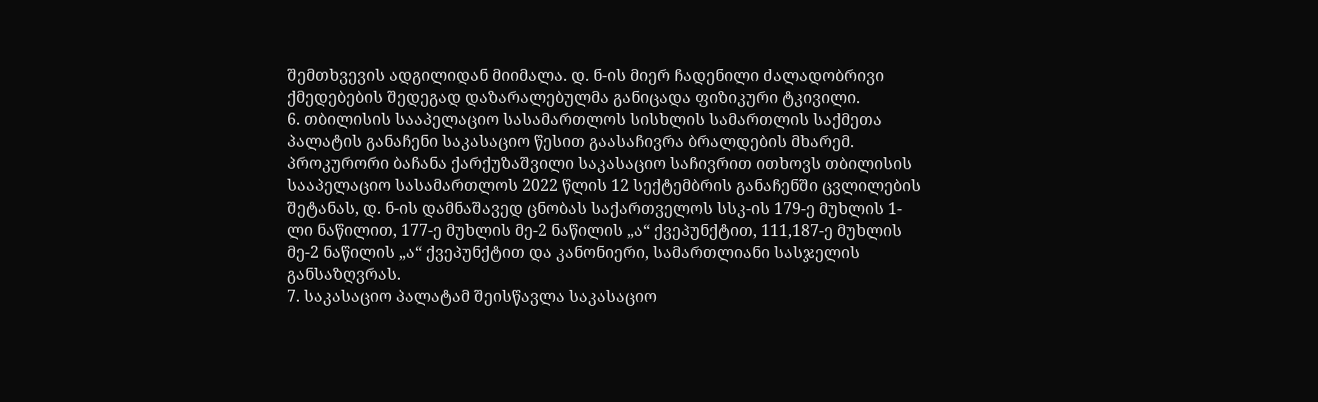შემთხვევის ადგილიდან მიიმალა. დ. ნ-ის მიერ ჩადენილი ძალადობრივი ქმედებების შედეგად დაზარალებულმა განიცადა ფიზიკური ტკივილი.
6. თბილისის სააპელაციო სასამართლოს სისხლის სამართლის საქმეთა პალატის განაჩენი საკასაციო წესით გაასაჩივრა ბრალდების მხარემ. პროკურორი ბაჩანა ქარქუზაშვილი საკასაციო საჩივრით ითხოვს თბილისის სააპელაციო სასამართლოს 2022 წლის 12 სექტემბრის განაჩენში ცვლილების შეტანას, დ. ნ-ის დამნაშავედ ცნობას საქართველოს სსკ-ის 179-ე მუხლის 1-ლი ნაწილით, 177-ე მუხლის მე-2 ნაწილის „ა“ ქვეპუნქტით, 111,187-ე მუხლის მე-2 ნაწილის „ა“ ქვეპუნქტით და კანონიერი, სამართლიანი სასჯელის განსაზღვრას.
7. საკასაციო პალატამ შეისწავლა საკასაციო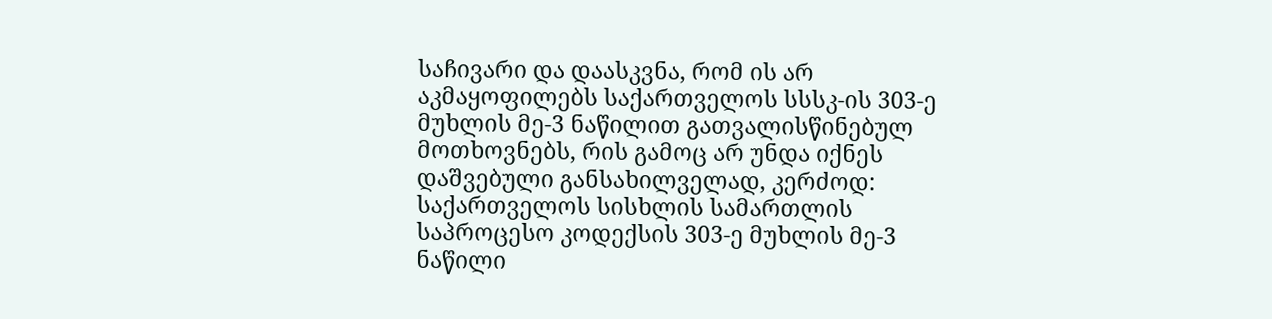საჩივარი და დაასკვნა, რომ ის არ აკმაყოფილებს საქართველოს სსსკ-ის 303-ე მუხლის მე-3 ნაწილით გათვალისწინებულ მოთხოვნებს, რის გამოც არ უნდა იქნეს დაშვებული განსახილველად, კერძოდ: საქართველოს სისხლის სამართლის საპროცესო კოდექსის 303-ე მუხლის მე-3 ნაწილი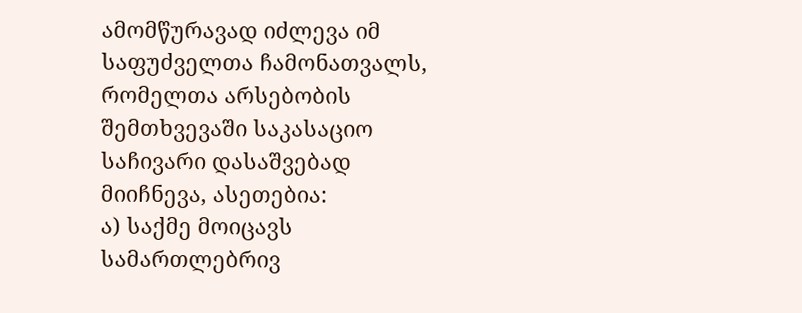ამომწურავად იძლევა იმ საფუძველთა ჩამონათვალს, რომელთა არსებობის შემთხვევაში საკასაციო საჩივარი დასაშვებად მიიჩნევა, ასეთებია:
ა) საქმე მოიცავს სამართლებრივ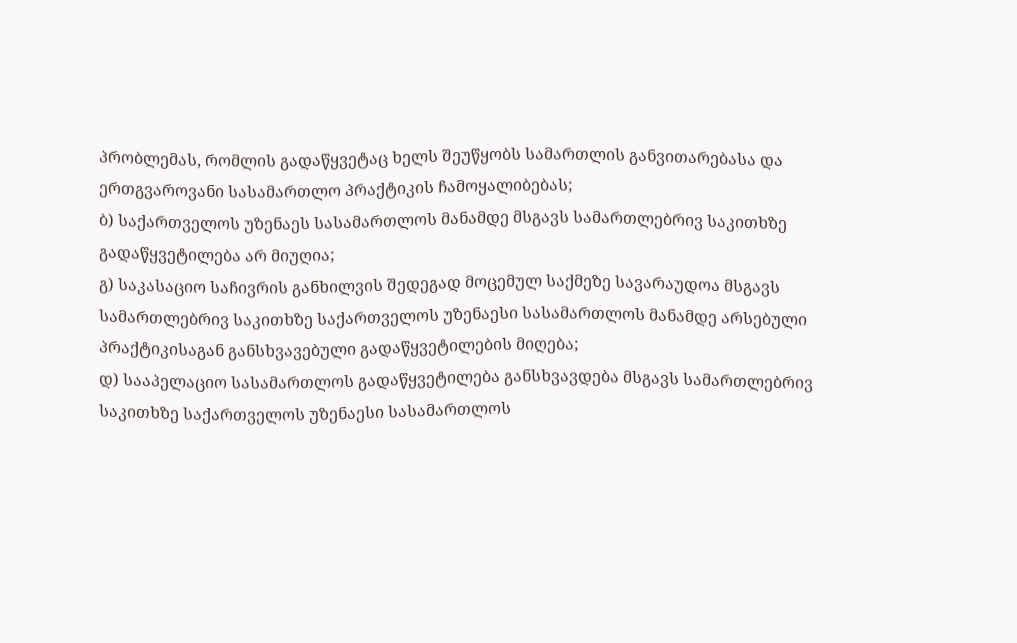პრობლემას, რომლის გადაწყვეტაც ხელს შეუწყობს სამართლის განვითარებასა და ერთგვაროვანი სასამართლო პრაქტიკის ჩამოყალიბებას;
ბ) საქართველოს უზენაეს სასამართლოს მანამდე მსგავს სამართლებრივ საკითხზე გადაწყვეტილება არ მიუღია;
გ) საკასაციო საჩივრის განხილვის შედეგად მოცემულ საქმეზე სავარაუდოა მსგავს სამართლებრივ საკითხზე საქართველოს უზენაესი სასამართლოს მანამდე არსებული პრაქტიკისაგან განსხვავებული გადაწყვეტილების მიღება;
დ) სააპელაციო სასამართლოს გადაწყვეტილება განსხვავდება მსგავს სამართლებრივ საკითხზე საქართველოს უზენაესი სასამართლოს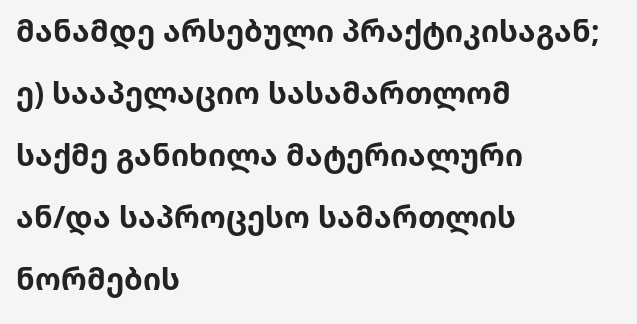მანამდე არსებული პრაქტიკისაგან;
ე) სააპელაციო სასამართლომ საქმე განიხილა მატერიალური ან/და საპროცესო სამართლის ნორმების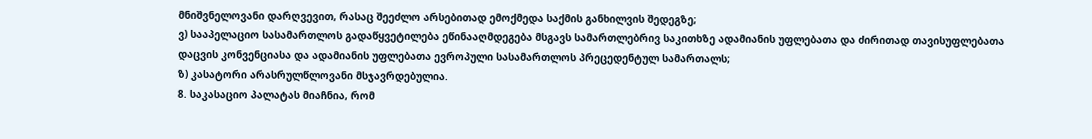მნიშვნელოვანი დარღვევით, რასაც შეეძლო არსებითად ემოქმედა საქმის განხილვის შედეგზე;
ვ) სააპელაციო სასამართლოს გადაწყვეტილება ეწინააღმდეგება მსგავს სამართლებრივ საკითხზე ადამიანის უფლებათა და ძირითად თავისუფლებათა დაცვის კონვენციასა და ადამიანის უფლებათა ევროპული სასამართლოს პრეცედენტულ სამართალს;
ზ) კასატორი არასრულწლოვანი მსჯავრდებულია.
8. საკასაციო პალატას მიაჩნია, რომ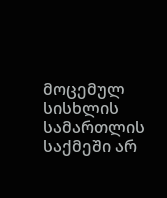მოცემულ სისხლის სამართლის საქმეში არ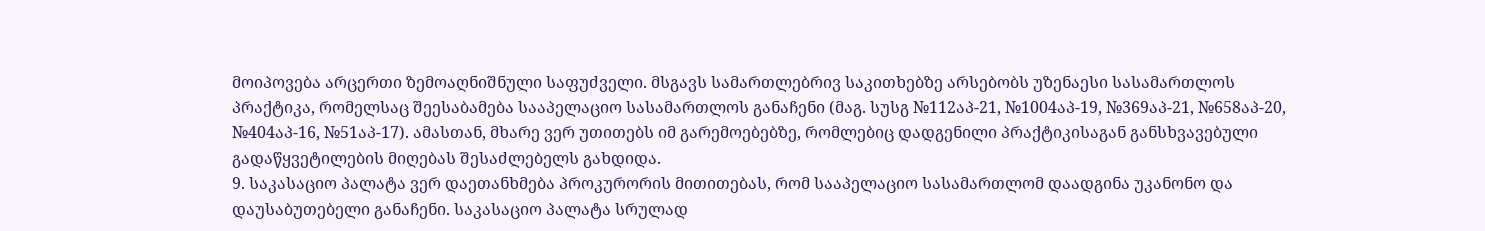მოიპოვება არცერთი ზემოაღნიშნული საფუძველი. მსგავს სამართლებრივ საკითხებზე არსებობს უზენაესი სასამართლოს პრაქტიკა, რომელსაც შეესაბამება სააპელაციო სასამართლოს განაჩენი (მაგ. სუსგ №112აპ-21, №1004აპ-19, №369აპ-21, №658აპ-20, №404აპ-16, №51აპ-17). ამასთან, მხარე ვერ უთითებს იმ გარემოებებზე, რომლებიც დადგენილი პრაქტიკისაგან განსხვავებული გადაწყვეტილების მიღებას შესაძლებელს გახდიდა.
9. საკასაციო პალატა ვერ დაეთანხმება პროკურორის მითითებას, რომ სააპელაციო სასამართლომ დაადგინა უკანონო და დაუსაბუთებელი განაჩენი. საკასაციო პალატა სრულად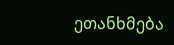ეთანხმება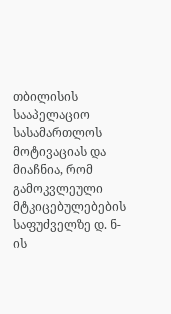თბილისის სააპელაციო სასამართლოს მოტივაციას და მიაჩნია, რომ გამოკვლეული მტკიცებულებების საფუძველზე დ. ნ-ის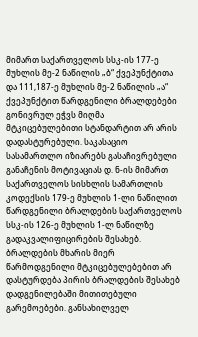მიმართ საქართველოს სსკ-ის 177-ე მუხლის მე-2 ნაწილის „ბ“ ქვეპუნქტითა და 111,187-ე მუხლის მე-2 ნაწილის „ა“ ქვეპუნქტით წარდგენილი ბრალდებები გონივრულ ეჭვს მიღმა მტკიცებულებითი სტანდარტით არ არის დადასტურებული. საკასაციო სასამართლო იზიარებს გასაჩივრებული განაჩენის მოტივაციას დ. ნ-ის მიმართ საქართველოს სისხლის სამართლის კოდექსის 179-ე მუხლის 1-ლი ნაწილით წარდგენილი ბრალდების საქართველოს სსკ-ის 126-ე მუხლის 1-ლ ნაწილზე გადაკვალიფიცირების შესახებ. ბრალდების მხარის მიერ წარმოდგენილი მტკიცებულებებით არ დასტურდება პირის ბრალდების შესახებ დადგენილებაში მითითებული გარემოებები. განსახილველ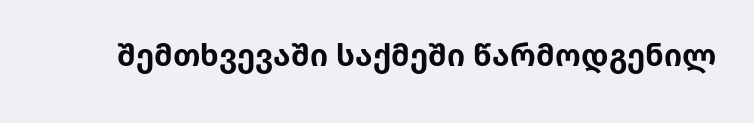შემთხვევაში საქმეში წარმოდგენილ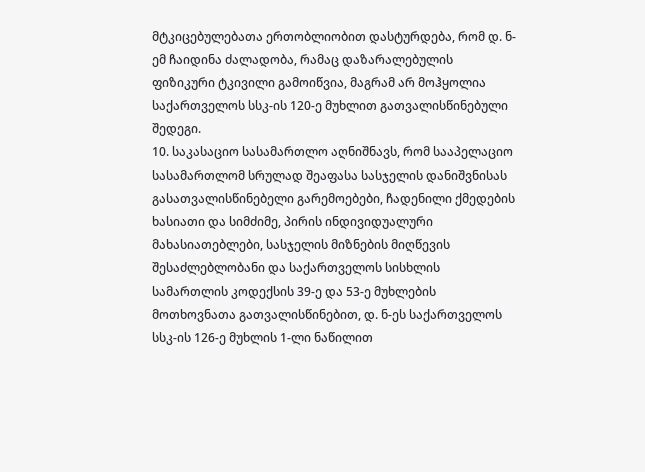მტკიცებულებათა ერთობლიობით დასტურდება, რომ დ. ნ-ემ ჩაიდინა ძალადობა, რამაც დაზარალებულის ფიზიკური ტკივილი გამოიწვია, მაგრამ არ მოჰყოლია საქართველოს სსკ-ის 120-ე მუხლით გათვალისწინებული შედეგი.
10. საკასაციო სასამართლო აღნიშნავს, რომ სააპელაციო სასამართლომ სრულად შეაფასა სასჯელის დანიშვნისას გასათვალისწინებელი გარემოებები, ჩადენილი ქმედების ხასიათი და სიმძიმე, პირის ინდივიდუალური მახასიათებლები, სასჯელის მიზნების მიღწევის შესაძლებლობანი და საქართველოს სისხლის სამართლის კოდექსის 39-ე და 53-ე მუხლების მოთხოვნათა გათვალისწინებით, დ. ნ-ეს საქართველოს სსკ-ის 126-ე მუხლის 1-ლი ნაწილით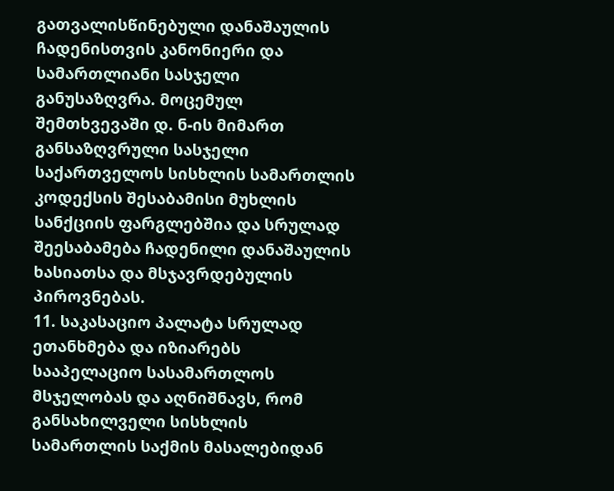გათვალისწინებული დანაშაულის ჩადენისთვის კანონიერი და სამართლიანი სასჯელი განუსაზღვრა. მოცემულ შემთხვევაში დ. ნ-ის მიმართ განსაზღვრული სასჯელი საქართველოს სისხლის სამართლის კოდექსის შესაბამისი მუხლის სანქციის ფარგლებშია და სრულად შეესაბამება ჩადენილი დანაშაულის ხასიათსა და მსჯავრდებულის პიროვნებას.
11. საკასაციო პალატა სრულად ეთანხმება და იზიარებს სააპელაციო სასამართლოს მსჯელობას და აღნიშნავს, რომ განსახილველი სისხლის სამართლის საქმის მასალებიდან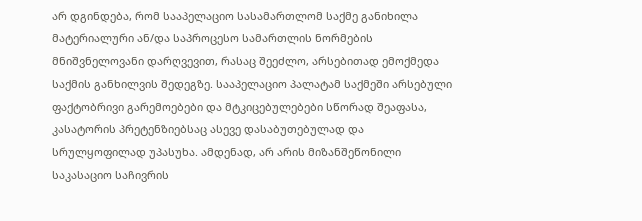არ დგინდება, რომ სააპელაციო სასამართლომ საქმე განიხილა მატერიალური ან/და საპროცესო სამართლის ნორმების მნიშვნელოვანი დარღვევით, რასაც შეეძლო, არსებითად ემოქმედა საქმის განხილვის შედეგზე. სააპელაციო პალატამ საქმეში არსებული ფაქტობრივი გარემოებები და მტკიცებულებები სწორად შეაფასა, კასატორის პრეტენზიებსაც ასევე დასაბუთებულად და სრულყოფილად უპასუხა. ამდენად, არ არის მიზანშეწონილი საკასაციო საჩივრის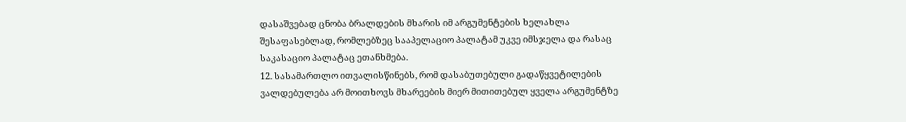დასაშვებად ცნობა ბრალდების მხარის იმ არგუმენტების ხელახლა შესაფასებლად, რომლებზეც სააპელაციო პალატამ უკვე იმსჯელა და რასაც საკასაციო პალატაც ეთანხმება.
12. სასამართლო ითვალისწინებს, რომ დასაბუთებული გადაწყვეტილების ვალდებულება არ მოითხოვს მხარეების მიერ მითითებულ ყველა არგუმენტზე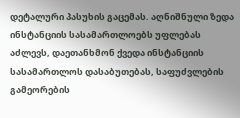დეტალური პასუხის გაცემას. აღნიშნული ზედა ინსტანციის სასამართლოებს უფლებას აძლევს, დაეთანხმონ ქვედა ინსტანციის სასამართლოს დასაბუთებას, საფუძვლების გამეორების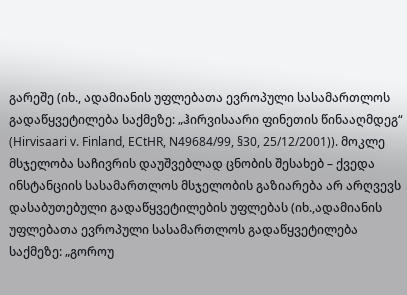გარეშე (იხ., ადამიანის უფლებათა ევროპული სასამართლოს გადაწყვეტილება საქმეზე: „ჰირვისაარი ფინეთის წინააღმდეგ“ (Hirvisaari v. Finland, ECtHR, N49684/99, §30, 25/12/2001)). მოკლე მსჯელობა საჩივრის დაუშვებლად ცნობის შესახებ – ქვედა ინსტანციის სასამართლოს მსჯელობის გაზიარება არ არღვევს დასაბუთებული გადაწყვეტილების უფლებას (იხ.,ადამიანის უფლებათა ევროპული სასამართლოს გადაწყვეტილება საქმეზე: „გოროუ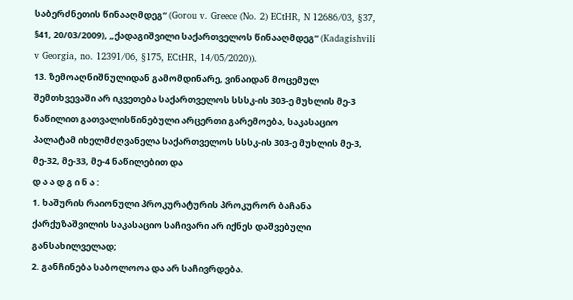საბერძნეთის წინააღმდეგ“ (Gorou v. Greece (No. 2) ECtHR, N 12686/03, §37, §41, 20/03/2009), „ქადაგიშვილი საქართველოს წინააღმდეგ“ (Kadagishvili v Georgia, no. 12391/06, §175, ECtHR, 14/05/2020)).
13. ზემოაღნიშნულიდან გამომდინარე, ვინაიდან მოცემულ შემთხვევაში არ იკვეთება საქართველოს სსსკ-ის 303-ე მუხლის მე-3 ნაწილით გათვალისწინებული არცერთი გარემოება, საკასაციო პალატამ იხელმძღვანელა საქართველოს სსსკ-ის 303-ე მუხლის მე-3, მე-32, მე-33, მე-4 ნაწილებით და
დ ა ა დ გ ი ნ ა :
1. ხაშურის რაიონული პროკურატურის პროკურორ ბაჩანა ქარქუზაშვილის საკასაციო საჩივარი არ იქნეს დაშვებული განსახილველად;
2. განჩინება საბოლოოა და არ საჩივრდება.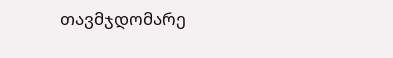თავმჯდომარე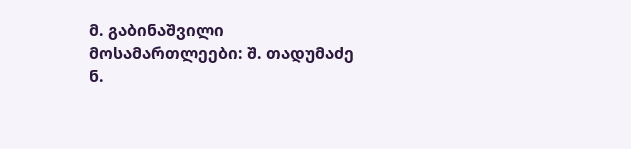მ. გაბინაშვილი
მოსამართლეები: შ. თადუმაძე
ნ.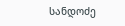სანდოძე